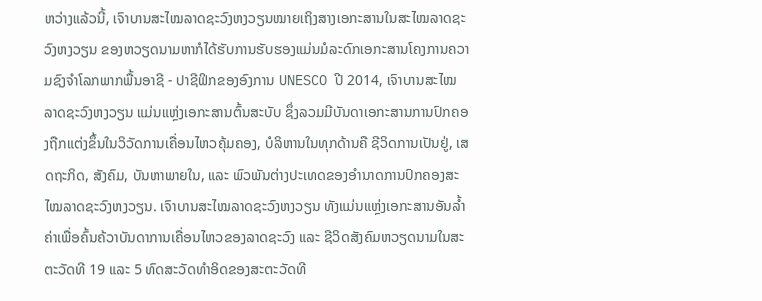ຫວ່າງແລ້ວນີ້, ເຈົາບານສະໄໝລາດຊະວົງຫງວຽນໝາຍເຖິງສາງເອກະສານໃນສະໄໝລາດຊະວົງຫງວຽນ ຂອງຫວຽດນາມຫາກໍໄດ້ຮັບການຮັບຮອງແມ່ນມໍລະດົກເອກະສານໂຄງການຄວາມຊົງຈຳໂລກພາກພື້ນອາຊີ - ປາຊີຟິກຂອງອົງການ UNESCO ປີ 2014, ເຈົາບານສະໄໝລາດຊະວົງຫງວຽນ ແມ່ນແຫຼ່ງເອກະສານຕົ້ນສະບັບ ຊຶ່ງລວມມີບັນດາເອກະສານການປົກຄອງຖືກແຕ່ງຂຶ້ນໃນວິວັດການເຄື່ອນໄຫວຄຸ້ມຄອງ, ບໍລິຫານໃນທຸກດ້ານຄື ຊີວິດການເປັນຢູ່, ເສດຖະກິດ, ສັງຄົມ, ບັນຫາພາຍໃນ, ແລະ ພົວພັນຕ່າງປະເທດຂອງອຳນາດການປົກຄອງສະໄໝລາດຊະວົງຫງວຽນ. ເຈົາບານສະໄໝລາດຊະວົງຫງວຽນ ທັງແມ່ນແຫຼ່ງເອກະສານອັນລ້ຳຄ່າເພື່ອຄົ້ນຄ້ວາບັນດາການເຄື່ອນໄຫວຂອງລາດຊະວົງ ແລະ ຊີວິດສັງຄົມຫວຽດນາມໃນສະຕະວັດທີ 19 ແລະ 5 ທົດສະວັດທຳອິດຂອງສະຕະວັດທີ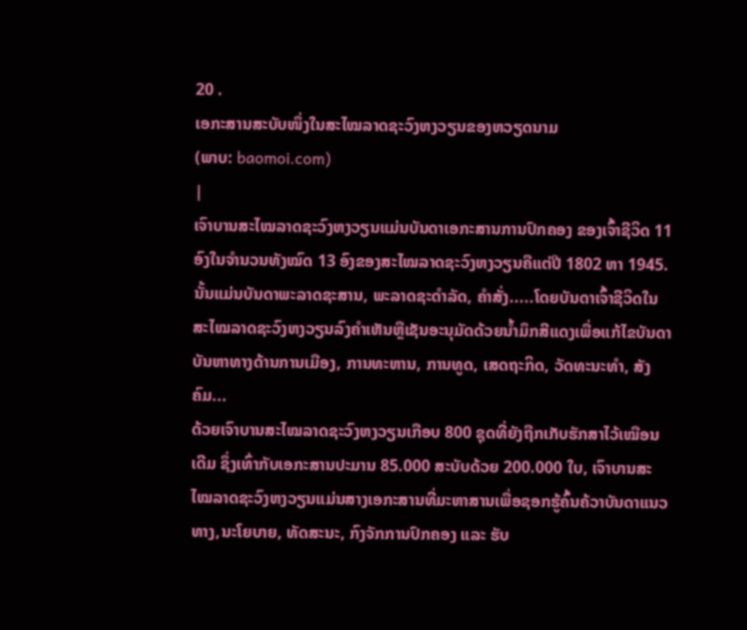20 .
ເອກະສານສະບັບໜຶ່ງໃນສະໄໝລາດຊະວົງຫງວຽນຂອງຫວຽດນາມ
(ພາບ: baomoi.com)
|
ເຈົາບານສະໄໝລາດຊະວົງຫງວຽນແມ່ນບັນດາເອກະສານການປົກຄອງ ຂອງເຈົ້າຊີວິດ 11 ອົງໃນຈຳນວນທັງໝົດ 13 ອົງຂອງສະໄໝລາດຊະວົງຫງວຽນຄືແຕ່ປີ 1802 ຫາ 1945. ນັ້ນແມ່ນບັນດາພະລາດຊະສານ, ພະລາດຊະດຳລັດ, ຄຳສັ່ງ.....ໂດຍບັນດາເຈົ້າຊີວິດໃນສະໄໝລາດຊະວົງຫງວຽນລົງຄຳເຫັນຫຼືເຊັນອະນຸມັດດ້ວຍນ້ຳມຶກສີແດງເພື່ອແກ້ໄຂບັນດາບັນຫາທາງດ້ານການເມືອງ, ການທະຫານ, ການທູດ, ເສດຖະກິດ, ວັດທະນະທຳ, ສັງຄົມ...
ດ້ວຍເຈົາບານສະໄໝລາດຊະວົງຫງວຽນເກືອບ 800 ຊຸດທີ່ຍັງຖືກເກັບຮັກສາໄວ້ເໝືອນເດີມ ຊຶ່ງເທົ່າກັບເອກະສານປະມານ 85.000 ສະບັບດ້ວຍ 200.000 ໃບ, ເຈົາບານສະໄໝລາດຊະວົງຫງວຽນແມ່ນສາງເອກະສານທີ່ມະຫາສານເພື່ອຊອກຮູ້ຄົ້ນຄ້ວາບັນດາແນວທາງ,ນະໂຍບາຍ, ທັດສະນະ, ກົງຈັກການປົກຄອງ ແລະ ຮັບ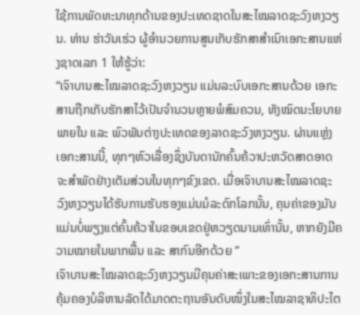ໃຊ້ການພັດທະນາທຸກດ້ານຂອງປະເທດຊາດໃນສະໄໝລາດຊະວົງຫງວຽນ. ທ່ານ ຮ່າວັນເຮ່ວ ຜູ້ອຳນວຍການສູນເກັບຮັກສາສຳເນົາເອກະສານແຫ່ງຊາດເລກ 1 ໃຫ້ຮູ້ວ່າ:
“ເຈົາບານສະໄໝລາດຊະວົງຫງວຽນ ແມ່ນລະບົບເອກະສານດ້ວຍ ເອກະສານຖືກເກັບຮັກສາໄວ້ເປັນຈຳນວນຫຼາຍພໍສົມຄວນ, ທັງໝົດນະໂຍບາຍພາຍໃນ ແລະ ພົວພັນຕ່າງປະເທດຂອງລາດຊະວົງຫງວຽນ. ຜ່ານແຫຼ່ງເອກະສານນີ້, ທຸກໆຫົວເລື່ອງຊຶ່ງບັນດານັກຄົ້ນຄ້ວາປະຫວັດສາດອາດຈະສຳພັດຢ່າງເຕັມສ່ວນໃນທຸກໆຂົງເຂດ. ເມື່ອເຈົາບານສະໄໝລາດຊະວົງຫງວຽນໄດ້ຮັບການຮັບຮອງແມ່ນມໍລະດົກໂລກນັ້ນ, ຄຸນຄ່າຂອງມັນແມ່ນບໍ່ພຽງແຕ່ຄົ້ນຄ້ວາໃນຂອບເຂດຢູ່ຫວຽດນາມເທົ່ານັ້ນ, ຫາກຍັງມີຄວາມໝາຍໃນພາກພື້ນ ແລະ ສາກົນອີກດ້ວຍ ”
ເຈົາບານສະໄໝລາດຊະວົງຫງວຽນມີຄຸນຄ່າສະເພາະຂອງເອກະສານການຄຸ້ມຄອງບໍລິຫານລັດໄດ້ມາດຕະຖານອັນດັບໜຶ່ງໃນສະໄໝລາຊາທິປະໄຕ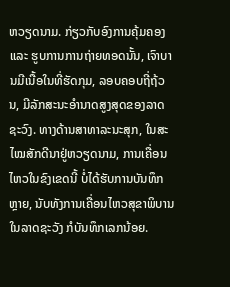ຫວຽດນາມ. ກ່ຽວກັບອົງການຄຸ້ມຄອງ ແລະ ຮູບການການຖ່າຍທອດນັ້ນ, ເຈົາບານມີເນື້ອໃນທີ່ຮັດກຸມ, ລອບຄອບຖີ່ຖ້ວນ, ມີລັກສະນະອຳນາດສູງສຸດຂອງລາດຊະວົງ. ທາງດ້ານສາທາລະນະສຸກ, ໃນສະໄໝສັກດີນາຢູ່ຫວຽດນາມ, ການເຄື່ອນໄຫວໃນຂົງເຂດນີ້ ບໍ່ໄດ້ຮັບການບັນທຶກຫຼາຍ, ນັບທັງການເຄື່ອນໄຫວສຸຂາພິບານໃນລາດຊະວັງ ກໍບັນທຶກເລກນ້ອຍ.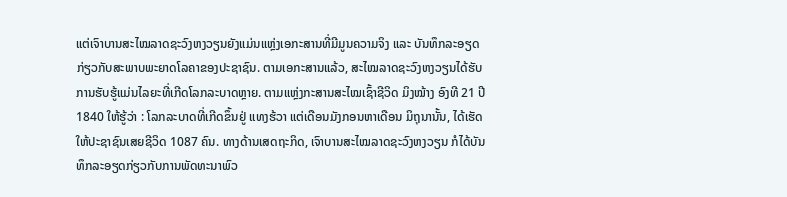ແຕ່ເຈົາບານສະໄໝລາດຊະວົງຫງວຽນຍັງແມ່ນແຫຼ່ງເອກະສານທີ່ມີມູນຄວາມຈິງ ແລະ ບັນທຶກລະອຽດກ່ຽວກັບສະພາບພະຍາດໂລຄາຂອງປະຊາຊົນ. ຕາມເອກະສານແລ້ວ, ສະໄໝລາດຊະວົງຫງວຽນໄດ້ຮັບການຮັບຮູ້ແມ່ນໄລຍະທີ່ເກີດໂລກລະບາດຫຼາຍ. ຕາມແຫຼ່ງກະສານສະໄໝເຊົ້າຊີວິດ ມິງໝ້າງ ອົງທີ 21 ປີ 1840 ໃຫ້ຮູ້ວ່າ : ໂລກລະບາດທີ່ເກີດຂຶ້ນຢູ່ ແທງຮ້ວາ ແຕ່ເດືອນມັງກອນຫາເດືອນ ມິຖຸນານັ້ນ, ໄດ້ເຮັດໃຫ້ປະຊາຊົນເສຍຊີວິດ 1087 ຄົນ. ທາງດ້ານເສດຖະກິດ, ເຈົາບານສະໄໝລາດຊະວົງຫງວຽນ ກໍໄດ້ບັນທຶກລະອຽດກ່ຽວກັບການພັດທະນາພົວ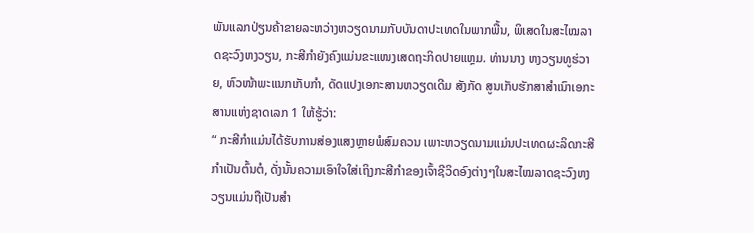ພັນແລກປ່ຽນຄ້າຂາຍລະຫວ່າງຫວຽດນາມກັບບັນດາປະເທດໃນພາກພື້ນ, ພິເສດໃນສະໄໝລາດຊະວົງຫງວຽນ, ກະສີກຳຍັງຄົງແມ່ນຂະແໜງເສດຖະກິດປາຍແຫຼມ. ທ່ານນາງ ຫງວຽນທູຮ່ວາຍ, ຫົວໜ້າພະແນກເກັບກຳ, ດັດແປງເອກະສານຫວຽດເດີມ ສັງກັດ ສູນເກັບຮັກສາສຳເນົາເອກະສານແຫ່ງຊາດເລກ 1 ໃຫ້ຮູ້ວ່າ:
“ ກະສີກຳແມ່ນໄດ້ຮັບການສ່ອງແສງຫຼາຍພໍສົມຄວນ ເພາະຫວຽດນາມແມ່ນປະເທດຜະລິດກະສີກຳເປັນຕົ້ນຕໍ, ດັ່ງນັ້ນຄວາມເອົາໃຈໃສ່ເຖິງກະສີກຳຂອງເຈົ້າຊີວິດອົງຕ່າງໆໃນສະໄໝລາດຊະວົງຫງວຽນແມ່ນຖືເປັນສຳ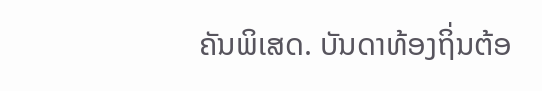ຄັນພິເສດ. ບັນດາທ້ອງຖິ່ນຕ້ອ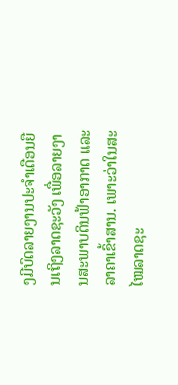ງມີບົດລາຍງານປະຈຳເດືອນຍືນເຖິງລາດຊະວັງ ເພື່ອລາຍງານສະພາບດິນຟ້າອາກາດ ແລະ ລາຄາເຂົ້າສານ. ເພາະວ່າໃນສະໄໝລາດຊະ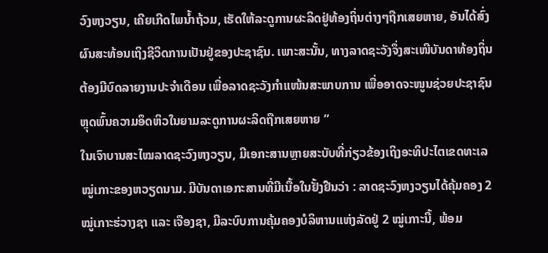ວົງຫງວຽນ, ເຄີຍເກີດໄພນ້ຳຖ້ວມ, ເຮັດໃຫ້ລະດູການຜະລິດຢູ່ທ້ອງຖິ່ນຕ່າງໆຖືກເສຍຫາຍ, ອັນໄດ້ສົ່ງຜົນສະທ້ອນເຖິງຊີວິດການເປັນຢູ່ຂອງປະຊາຊົນ. ເພາະສະນັ້ນ, ທາງລາດຊະວັງຈຶ່ງສະເໜີບັນດາທ້ອງຖິ່ນຕ້ອງມີບົດລາຍງານປະຈຳເດືອນ ເພື່ອລາດຊະວັງກຳແໜ້ນສະພາບການ ເພື່ອອາດຈະໜູນຊ່ວຍປະຊາຊົນຫຼຸດພົ້ນຄວາມອຶດຫິວໃນຍາມລະດູການຜະລິດຖືກເສຍຫາຍ ”
ໃນເຈົາບານສະໄໝລາດຊະວົງຫງວຽນ, ມີເອກະສານຫຼາຍສະບັບທີ່ກ່ຽວຂ້ອງເຖິງອະທິປະໄຕເຂດທະເລໝູ່ເກາະຂອງຫວຽດນາມ. ມີບັນດາເອກະສານທີ່ມີເນື້ອໃນຢັ້ງຢືນວ່າ : ລາດຊະວົງຫງວຽນໄດ້ຄຸ້ມຄອງ 2 ໝູ່ເກາະຮ່ວາງຊາ ແລະ ເຈືອງຊາ, ມີລະບົບການຄຸ້ມຄອງບໍລິຫານແຫ່ງລັດຢູ່ 2 ໝູ່ເກາະນີ້, ພ້ອມ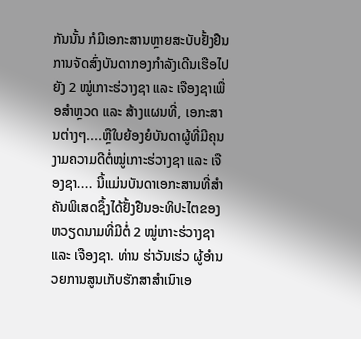ກັນນັ້ນ ກໍມີເອກະສານຫຼາຍສະບັບຢັ້ງຢືນການຈັດສົ່ງບັນດາກອງກຳລັງເດີນເຮືອໄປຍັງ 2 ໝູ່ເກາະຮ່ວາງຊາ ແລະ ເຈືອງຊາເພື່ອສຳຫຼວດ ແລະ ສ້າງແຜນທີ່, ເອກະສານຕ່າງໆ....ຫຼືໃບຍ້ອງຍໍບັນດາຜູ້ທີ່ມີຄຸນງາມຄວາມດີຕໍ່ໝູ່ເກາະຮ່ວາງຊາ ແລະ ເຈືອງຊາ.... ນີ້ແມ່ນບັນດາເອກະສານທີ່ສຳຄັນພິເສດຊຶ້ງໄດ້ຢັ້ງຢືນອະທິປະໄຕຂອງຫວຽດນາມທີ່ມີຕໍ່ 2 ໝູ່ເກາະຮ່ວາງຊາ ແລະ ເຈືອງຊາ. ທ່ານ ຮ່າວັນເຮ່ວ ຜູ້ອຳນວຍການສູນເກັບຮັກສາສຳເນົາເອ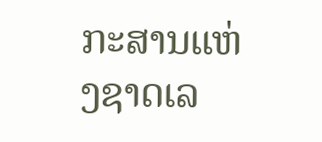ກະສານແຫ່ງຊາດເລ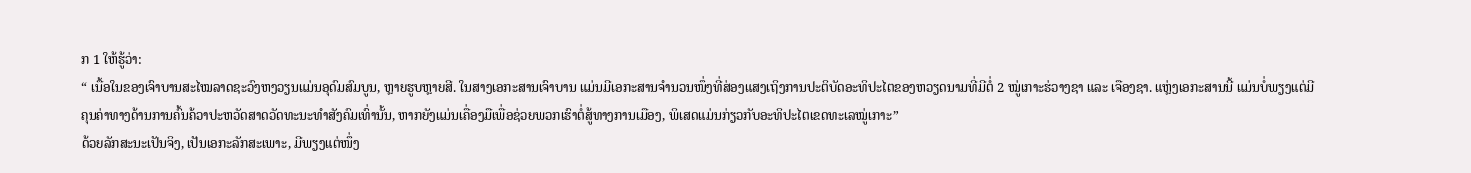ກ 1 ໃຫ້ຮູ້ວ່າ:
“ ເນື້ອໃນຂອງເຈົາບານສະໄໝລາດຊະວົງຫງວຽນແມ່ນອຸດົມສົມບູນ, ຫຼາຍຮູບຫຼາຍສີ. ໃນສາງເອກະສານເຈົາບານ ແມ່ນມີເອກະສານຈຳນວນໜຶ່ງທີ່ສ່ອງແສງເຖິງການປະຕິບັດອະທິປະໄຕຂອງຫວຽດນາມທີ່ມີຕໍ່ 2 ໝູ່ເກາະຮ່ວາງຊາ ແລະ ເຈືອງຊາ. ແຫຼ່ງເອກະສານນີ້ ແມ່ນບໍ່ພຽງແຕ່ມີຄຸນຄ່າທາງດ້ານການຄົ້ນຄ້ວາປະຫວັດສາດວັດທະນະທຳສັງຄົມເທົ່ານັ້ນ, ຫາກຍັງແມ່ນເຄື່ອງມືເພື່ອຊ່ວຍພວກເຮົາຕໍ່ສູ້ທາງການເມືອງ, ພິເສດແມ່ນກ່ຽວກັບອະທິປະໄຕເຂດທະເລໝູ່ເກາະ”
ດ້ວຍລັກສະນະເປັນຈິງ, ເປັນເອກະລັກສະເພາະ, ມີພຽງແຕ່ໜຶ່ງ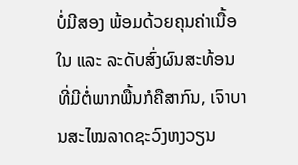ບໍ່ມີສອງ ພ້ອມດ້ວຍຄຸນຄ່າເນື້ອໃນ ແລະ ລະດັບສົ່ງຜົນສະທ້ອນທີ່ມີຕໍ່ພາກພື້ນກໍຄືສາກົນ, ເຈົາບານສະໄໝລາດຊະວົງຫງວຽນ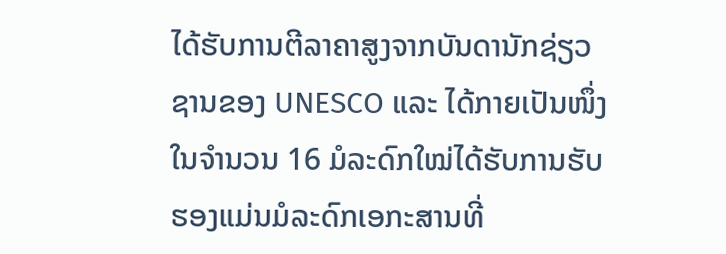ໄດ້ຮັບການຕີລາຄາສູງຈາກບັນດານັກຊ່ຽວຊານຂອງ UNESCO ແລະ ໄດ້ກາຍເປັນໜຶ່ງໃນຈຳນວນ 16 ມໍລະດົກໃໝ່ໄດ້ຮັບການຮັບຮອງແມ່ນມໍລະດົກເອກະສານທີ່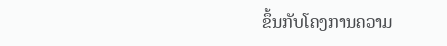ຂຶ້ນກັບໂຄງການຄວາມ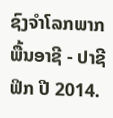ຊົງຈຳໂລກພາກພື້ນອາຊີ - ປາຊີຟິກ ປີ 2014.